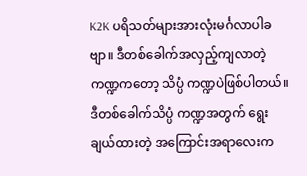K2K ပရိသတ်များအားလုံးမင်္ဂလာပါခဗျာ။ ဒီတစ်ခေါက်အလှည့်ကျလာတဲ့ ကဏ္ဍကတော့ သိပ္ပံ ကဏ္ဍပဲဖြစ်ပါတယ်။ ဒီတစ်ခေါက်သိပ္ပံ ကဏ္ဍအတွက် ရွေးချယ်ထားတဲ့ အကြောင်းအရာလေးက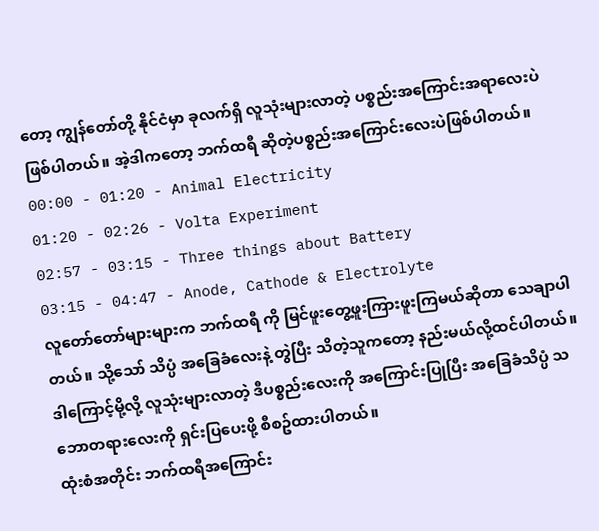တော့ ကျွန်တော်တို့ နိုင်ငံမှာ ခုလက်ရှိ လူသုံးများလာတဲ့ ပစ္စည်းအကြောင်းအရာလေးပဲဖြစ်ပါတယ်။ အဲ့ဒါကတော့ ဘက်ထရီ ဆိုတဲ့ပစ္စည်းအကြောင်းလေးပဲဖြစ်ပါတယ်။
00:00 - 01:20 - Animal Electricity
01:20 - 02:26 - Volta Experiment
02:57 - 03:15 - Three things about Battery
03:15 - 04:47 - Anode, Cathode & Electrolyte
လူတော်တော်များများက ဘက်ထရီ ကို မြင်ဖူးတွေ့ဖူးကြားဖူးကြမယ်ဆိုတာ သေချာပါတယ်။ သို့သော် သိပ္ပံ အခြေခံလေးနဲ့ တွဲပြီး သိတဲ့သူကတော့ နည်းမယ်လို့ထင်ပါတယ်။ ဒါကြောင့်မို့လို့ လူသုံးများလာတဲ့ ဒီပစ္စည်းလေးကို အကြောင်းပြုပြီး အခြေခံသိပ္ပံ သဘောတရားလေးကို ရှင်းပြပေးဖို့ စီစဥ်ထားပါတယ်။
ထုံးစံအတိုင်း ဘက်ထရီအကြောင်း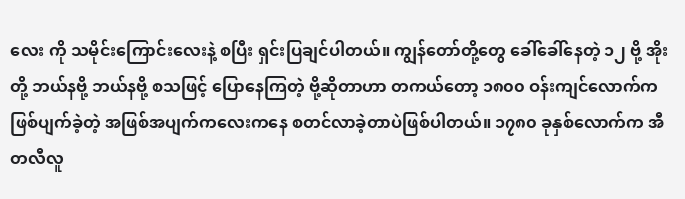လေး ကို သမိုင်းကြောင်းလေးနဲ့ စပြီး ရှင်းပြချင်ပါတယ်။ ကျွန်တော်တို့တွေ ခေါ်ခေါ်နေတဲ့ ၁၂ ဗို့ အိုးတို့ ဘယ်နဗို့ ဘယ်နဗို့ စသဖြင့် ပြောနေကြတဲ့ ဗို့ဆိုတာဟာ တကယ်တော့ ၁၈၀၀ ဝန်းကျင်လောက်က ဖြစ်ပျက်ခဲ့တဲ့ အဖြစ်အပျက်ကလေးကနေ စတင်လာခဲ့တာပဲဖြစ်ပါတယ်။ ၁၇၈၀ ခုနှစ်လောက်က အီတလီလူ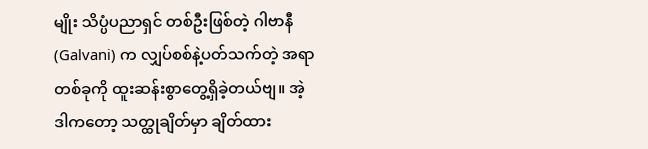မျိုး သိပ္ပံပညာရှင် တစ်ဦးဖြစ်တဲ့ ဂါဗာနီ (Galvani) က လျှပ်စစ်နဲ့ပတ်သက်တဲ့ အရာတစ်ခုကို ထူးဆန်းစွာတွေ့ရှိခဲ့တယ်ဗျ။ အဲ့ဒါကတော့ သတ္ထုချိတ်မှာ ချိတ်ထား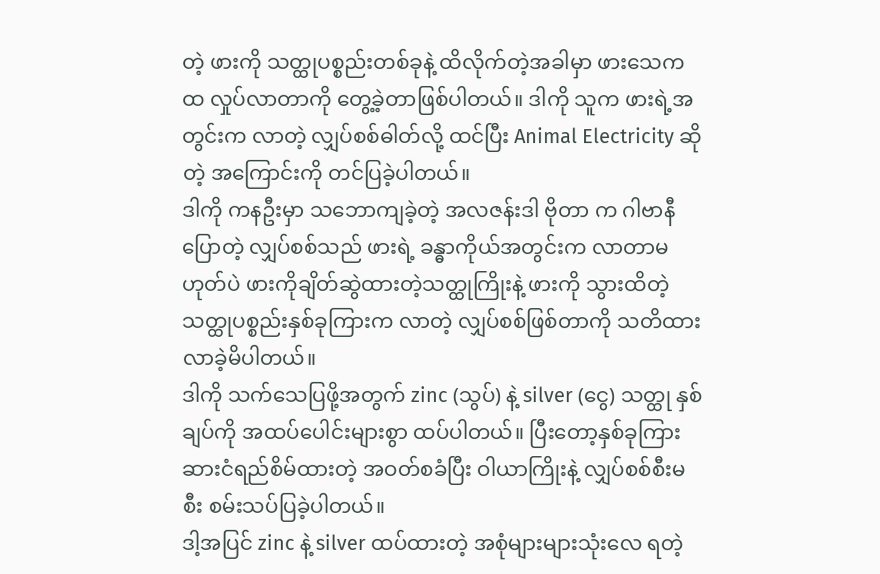တဲ့ ဖားကို သတ္ထုပစ္စည်းတစ်ခုနဲ့ ထိလိုက်တဲ့အခါမှာ ဖားသေက ထ လှုပ်လာတာကို တွေ့ခဲ့တာဖြစ်ပါတယ်။ ဒါကို သူက ဖားရဲ့အတွင်းက လာတဲ့ လျှပ်စစ်ဓါတ်လို့ ထင်ပြီး Animal Electricity ဆိုတဲ့ အကြောင်းကို တင်ပြခဲ့ပါတယ်။
ဒါကို ကနဦးမှာ သဘောကျခဲ့တဲ့ အလဇန်းဒါ ဗိုတာ က ဂါဗာနီပြောတဲ့ လျှပ်စစ်သည် ဖားရဲ့ ခန္ဓာကိုယ်အတွင်းက လာတာမဟုတ်ပဲ ဖားကိုချိတ်ဆွဲထားတဲ့သတ္ထုကြိုးနဲ့ ဖားကို သွားထိတဲ့ သတ္ထုပစ္စည်းနှစ်ခုကြားက လာတဲ့ လျှပ်စစ်ဖြစ်တာကို သတိထားလာခဲ့မိပါတယ်။
ဒါကို သက်သေပြဖို့အတွက် zinc (သွပ်) နဲ့ silver (ငွေ) သတ္ထု နှစ်ချပ်ကို အထပ်ပေါင်းများစွာ ထပ်ပါတယ်။ ပြီးတော့နှစ်ခုကြား ဆားငံရည်စိမ်ထားတဲ့ အဝတ်စခံပြီး ဝါယာကြိုးနဲ့ လျှပ်စစ်စီးမစီး စမ်းသပ်ပြခဲ့ပါတယ်။
ဒါ့အပြင် zinc နဲ့ silver ထပ်ထားတဲ့ အစုံများများသုံးလေ ရတဲ့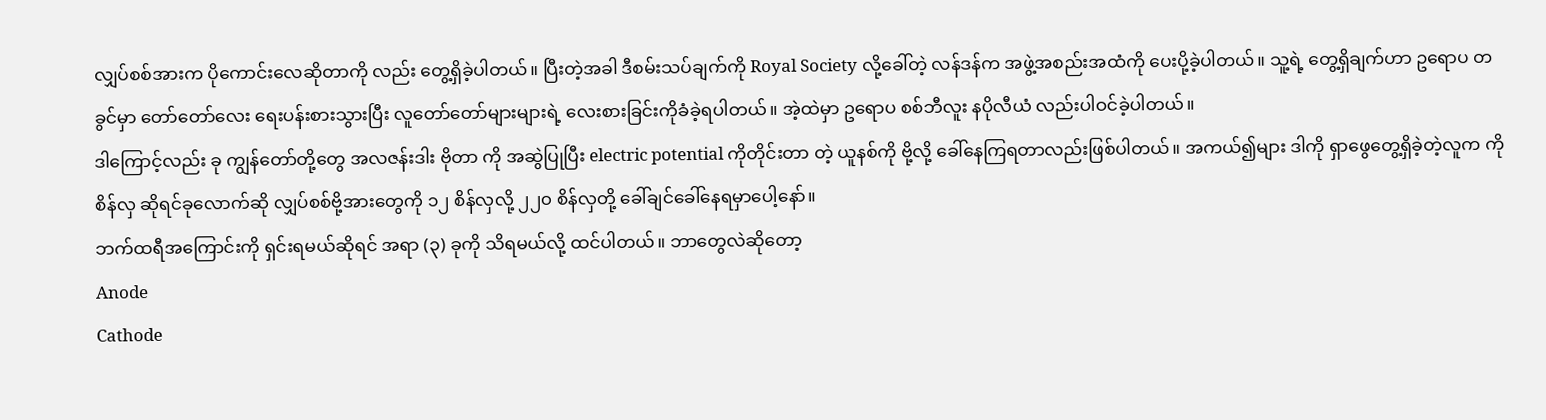လျှပ်စစ်အားက ပိုကောင်းလေဆိုတာကို လည်း တွေ့ရှိခဲ့ပါတယ်။ ပြီးတဲ့အခါ ဒီစမ်းသပ်ချက်ကို Royal Society လို့ခေါ်တဲ့ လန်ဒန်က အဖွဲ့အစည်းအထံကို ပေးပို့ခဲ့ပါတယ်။ သူ့ရဲ့ တွေ့ရှိချက်ဟာ ဥရောပ တခွင်မှာ တော်တော်လေး ရေးပန်းစားသွားပြီး လူတော်တော်များများရဲ့ လေးစားခြင်းကိုခံခဲ့ရပါတယ်။ အဲ့ထဲမှာ ဥရောပ စစ်ဘီလူး နပိုလီယံ လည်းပါဝင်ခဲ့ပါတယ်။
ဒါကြောင့်လည်း ခု ကျွန်တော်တို့တွေ အလဇန်းဒါး ဗိုတာ ကို အဆွဲပြုပြီး electric potential ကိုတိုင်းတာ တဲ့ ယူနစ်ကို ဗို့လို့ ခေါ်နေကြရတာလည်းဖြစ်ပါတယ်။ အကယ်၍များ ဒါကို ရှာဖွေတွေ့ရှိခဲ့တဲ့လူက ကိုစိန်လှ ဆိုရင်ခုလောက်ဆို လျှပ်စစ်ဗို့အားတွေကို ၁၂ စိန်လှလို့ ၂၂၀ စိန်လှတို့ ခေါ်ချင်ခေါ်နေရမှာပေါ့နော်။
ဘက်ထရီအကြောင်းကို ရှင်းရမယ်ဆိုရင် အရာ (၃) ခုကို သိရမယ်လို့ ထင်ပါတယ်။ ဘာတွေလဲဆိုတော့
Anode
Cathode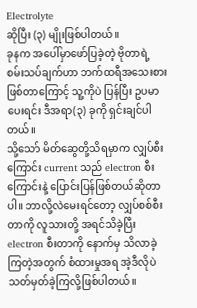Electrolyte
ဆိုပြီး (၃) မျိုးဖြစ်ပါတယ်။
ခုနက အပေါ်မှာဖော်ပြခဲ့တဲ့ ဗိုတာရဲ့ စမ်းသပ်ချက်ဟာ ဘက်ထရီအသေးစားဖြစ်တာကြောင့် သူ့ကိုပဲ ပြန်ပြီး ဥပမာပေးရင်း ဒီအရာ(၃) ခုကို ရှင်းချင်ပါတယ်။
သို့သော် မိတ်ဆွေတို့သိရမှာက လျှပ်စီးကြောင်း current သည် electron စီးကြောင်းနဲ့ ပြောင်းပြန်ဖြစ်တယ်ဆိုတာပါ။ ဘာလို့လဲမေးရင်တော့ လျှပ်စစ်စီးတာကို လူသားတို့ အရင်သိခဲ့ပြီး electron စီးတာကို နောက်မှ သိလာခဲ့ကြတဲ့အတွက် စံထားမှုအရ အဲ့ဒီလိုပဲသတ်မှတ်ခဲ့ကြလို့ဖြစ်ပါတယ်။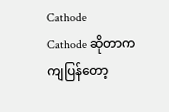Cathode
Cathode ဆိုတာကကျပြန်တော့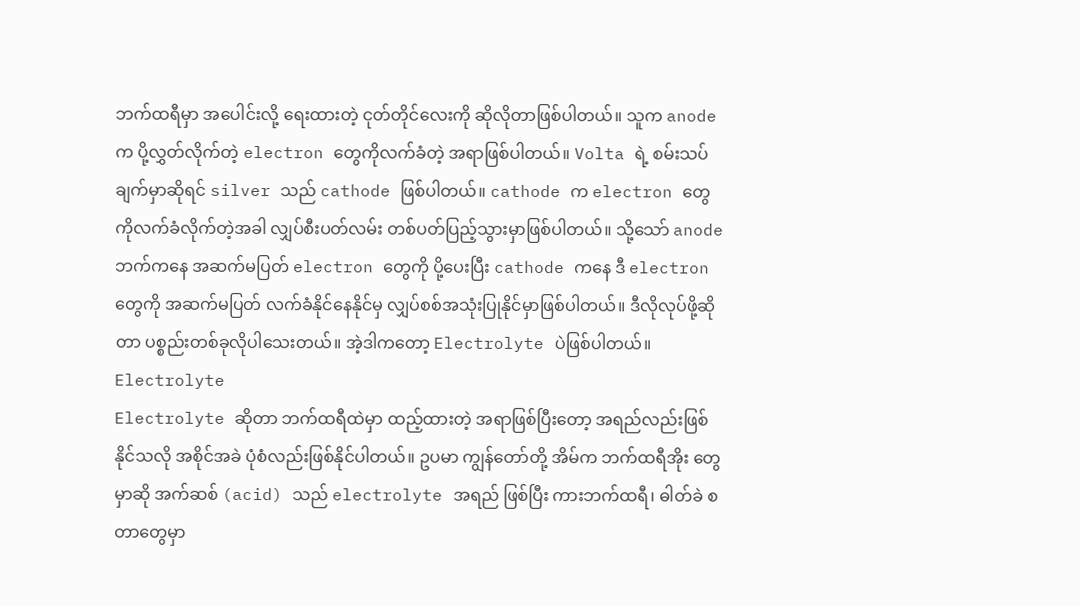ဘက်ထရီမှာ အပေါင်းလို့ ရေးထားတဲ့ ငုတ်တိုင်လေးကို ဆိုလိုတာဖြစ်ပါတယ်။ သူက anode က ပို့လွှတ်လိုက်တဲ့ electron တွေကိုလက်ခံတဲ့ အရာဖြစ်ပါတယ်။ Volta ရဲ့ စမ်းသပ်ချက်မှာဆိုရင် silver သည် cathode ဖြစ်ပါတယ်။ cathode က electron တွေ ကိုလက်ခံလိုက်တဲ့အခါ လျှပ်စီးပတ်လမ်း တစ်ပတ်ပြည့်သွားမှာဖြစ်ပါတယ်။ သို့သော် anode ဘက်ကနေ အဆက်မပြတ် electron တွေကို ပို့ပေးပြီး cathode ကနေ ဒီ electron တွေကို အဆက်မပြတ် လက်ခံနိုင်နေနိုင်မှ လျှပ်စစ်အသုံးပြုနိုင်မှာဖြစ်ပါတယ်။ ဒီလိုလုပ်ဖို့ဆိုတာ ပစ္စည်းတစ်ခုလိုပါသေးတယ်။ အဲ့ဒါကတော့ Electrolyte ပဲဖြစ်ပါတယ်။
Electrolyte
Electrolyte ဆိုတာ ဘက်ထရီထဲမှာ ထည့်ထားတဲ့ အရာဖြစ်ပြီးတော့ အရည်လည်းဖြစ်နိုင်သလို အစိုင်အခဲ ပုံစံလည်းဖြစ်နိုင်ပါတယ်။ ဥပမာ ကျွန်တော်တို့ အိမ်က ဘက်ထရီအိုး တွေမှာဆို အက်ဆစ် (acid) သည် electrolyte အရည် ဖြစ်ပြီး ကားဘက်ထရီ၊ ဓါတ်ခဲ စတာတွေမှာ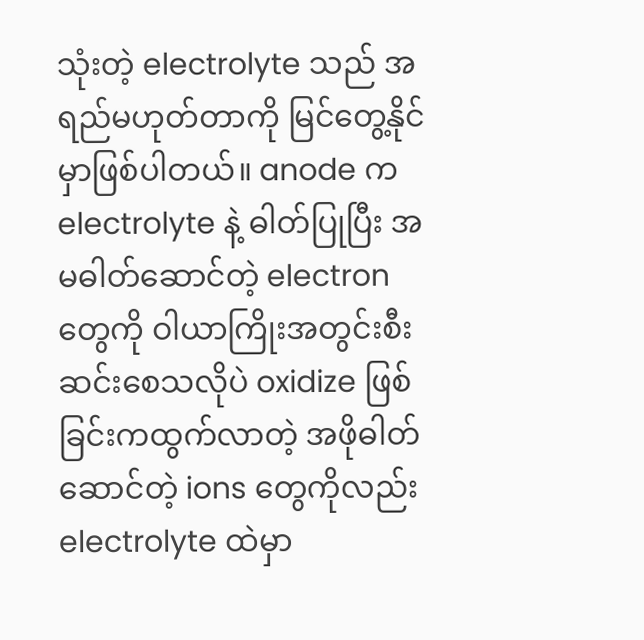သုံးတဲ့ electrolyte သည် အရည်မဟုတ်တာကို မြင်တွေ့နိုင်မှာဖြစ်ပါတယ်။ anode က electrolyte နဲ့ ဓါတ်ပြုပြီး အမဓါတ်ဆောင်တဲ့ electron တွေကို ဝါယာကြိုးအတွင်းစီးဆင်းစေသလိုပဲ oxidize ဖြစ်ခြင်းကထွက်လာတဲ့ အဖိုဓါတ်ဆောင်တဲ့ ions တွေကိုလည်း electrolyte ထဲမှာ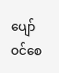ပျော်ဝင်စေ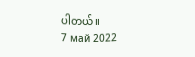ပါတယ်။
7 май 2022